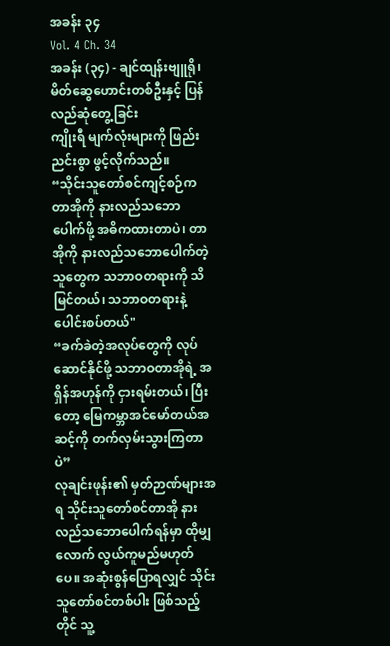အခန်း ၃၄
Vol. 4 Ch. 34
အခန်း (၃၄) - ချင်ထျန်းဗျူရို၊ မိတ်ဆွေဟောင်းတစ်ဦးနှင့် ပြန်လည်ဆုံတွေ့ခြင်း
ကျိုးရီ မျက်လုံးများကို ဖြည်းညင်းစွာ ဖွင့်လိုက်သည်။
“သိုင်းသူတော်စင်ကျင့်စဉ်က တာအိုကို နားလည်သဘောပေါက်ဖို့ အဓိကထားတာပဲ၊ တာအိုကို နားလည်သဘောပေါက်တဲ့သူတွေက သဘာဝတရားကို သိမြင်တယ်၊ သဘာဝတရားနဲ့ ပေါင်းစပ်တယ်"
“ခက်ခဲတဲ့အလုပ်တွေကို လုပ်ဆောင်နိုင်ဖို့ သဘာဝတာအိုရဲ့ အရှိန်အဟုန်ကို ငှားရမ်းတယ်၊ ပြီးတော့ မြေကမ္ဘာအင်မော်တယ်အဆင့်ကို တက်လှမ်းသွားကြတာပဲ”
လုချင်းဖုန်း၏ မှတ်ဉာဏ်များအရ သိုင်းသူတော်စင်တာအို နားလည်သဘောပေါက်ရန်မှာ ထိုမျှလောက် လွယ်ကူမည်မဟုတ်ပေ။ အဆုံးစွန်ပြောရလျှင် သိုင်းသူတော်စင်တစ်ပါး ဖြစ်သည့်တိုင် သူ့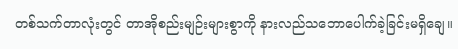တစ်သက်တာလုံးတွင် တာအိုစည်းမျဉ်းများစွာကို နားလည်သဘောပေါက်ခဲ့ခြင်းမရှိချေ။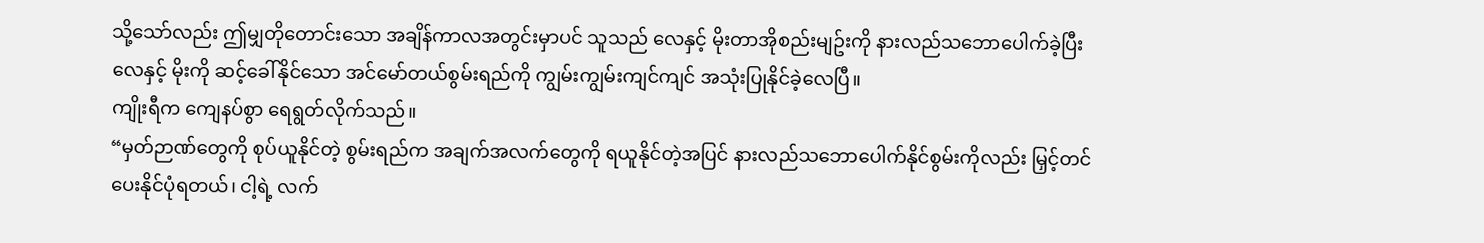သို့သော်လည်း ဤမျှတိုတောင်းသော အချိန်ကာလအတွင်းမှာပင် သူသည် လေနှင့် မိုးတာအိုစည်းမျဥ်းကို နားလည်သဘောပေါက်ခဲ့ပြီး လေနှင့် မိုးကို ဆင့်ခေါ်နိုင်သော အင်မော်တယ်စွမ်းရည်ကို ကျွမ်းကျွမ်းကျင်ကျင် အသုံးပြုနိုင်ခဲ့လေပြီ။
ကျိုးရီက ကျေနပ်စွာ ရေရွတ်လိုက်သည်။
“မှတ်ဉာဏ်တွေကို စုပ်ယူနိုင်တဲ့ စွမ်းရည်က အချက်အလက်တွေကို ရယူနိုင်တဲ့အပြင် နားလည်သဘောပေါက်နိုင်စွမ်းကိုလည်း မြှင့်တင်ပေးနိုင်ပုံရတယ်၊ ငါ့ရဲ့ လက်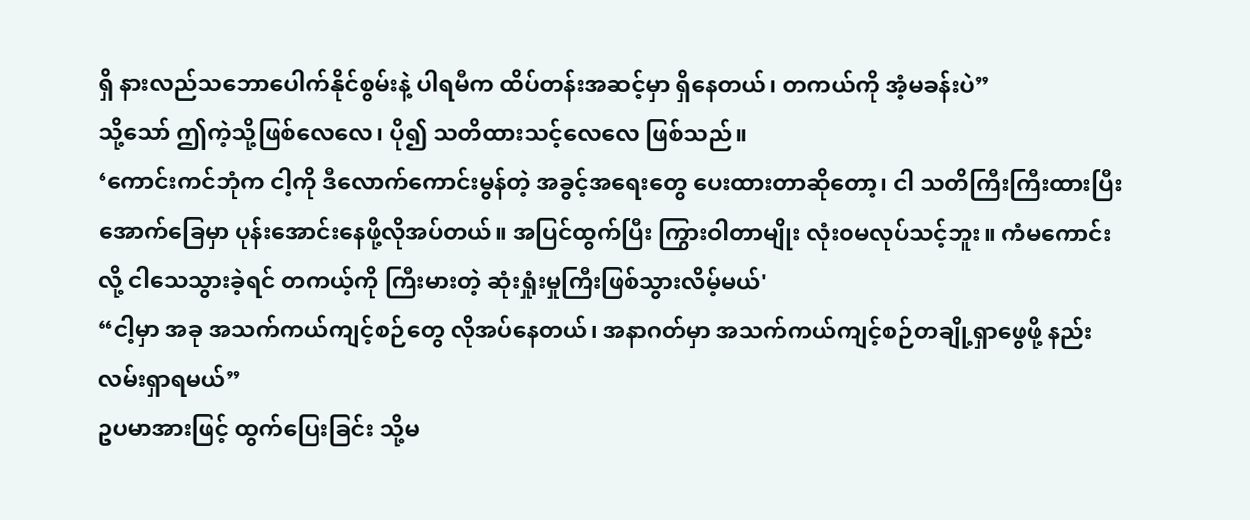ရှိ နားလည်သဘောပေါက်နိုင်စွမ်းနဲ့ ပါရမီက ထိပ်တန်းအဆင့်မှာ ရှိနေတယ်၊ တကယ်ကို အံ့မခန်းပဲ”
သို့သော် ဤကဲ့သို့ဖြစ်လေလေ၊ ပို၍ သတိထားသင့်လေလေ ဖြစ်သည်။
‘ကောင်းကင်ဘုံက ငါ့ကို ဒီလောက်ကောင်းမွန်တဲ့ အခွင့်အရေးတွေ ပေးထားတာဆိုတော့၊ ငါ သတိကြီးကြီးထားပြီး အောက်ခြေမှာ ပုန်းအောင်းနေဖို့လိုအပ်တယ်။ အပြင်ထွက်ပြီး ကြွားဝါတာမျိုး လုံး၀မလုပ်သင့်ဘူး။ ကံမကောင်းလို့ ငါသေသွားခဲ့ရင် တကယ့်ကို ကြီးမားတဲ့ ဆုံးရှုံးမှုကြီးဖြစ်သွားလိမ့်မယ်'
“ငါ့မှာ အခု အသက်ကယ်ကျင့်စဉ်တွေ လိုအပ်နေတယ်၊ အနာဂတ်မှာ အသက်ကယ်ကျင့်စဉ်တချို့ရှာဖွေဖို့ နည်းလမ်းရှာရမယ်”
ဥပမာအားဖြင့် ထွက်ပြေးခြင်း သို့မ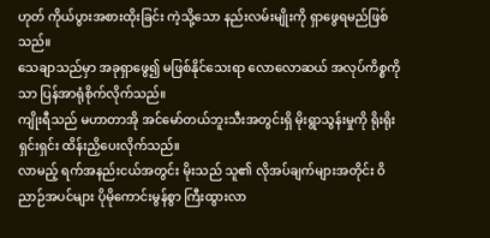ဟုတ် ကိုယ်ပွားအစားထိုးခြင်း ကဲ့သို့သော နည်းလမ်းမျိုးကို ရှာဖွေရမည်ဖြစ်သည်။
သေချာသည်မှာ အခုရှာဖွေ၍ မဖြစ်နိုင်သေးရာ လောလောဆယ် အလုပ်ကိစ္စကိုသာ ပြန်အာရုံစိုက်လိုက်သည်။
ကျိုးရီသည် မဟာတာအို အင်မော်တယ်ဘူးသီးအတွင်းရှိ မိုးရွာသွန်းမှုကို ရိုးရိုးရှင်းရှင်း ထိန်းညှိပေးလိုက်သည်။
လာမည့် ရက်အနည်းငယ်အတွင်း မိုးသည် သူ၏ လိုအပ်ချက်များအတိုင်း ဝိညာဉ်အပင်များ ပိုမိုကောင်းမွန်စွာ ကြီးထွားလာ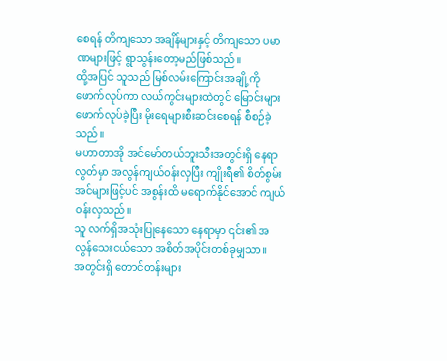စေရန် တိကျသော အချိန်များနှင့် တိကျသော ပမာဏများဖြင့် ရွာသွန်းတော့မည်ဖြစ်သည်။
ထို့အပြင် သူသည် မြစ်လမ်းကြောင်းအချို့ကို ဖောက်လုပ်ကာ လယ်ကွင်းများထဲတွင် မြောင်းများ ဖောက်လုပ်ခဲ့ပြီး မိုးရေများစီးဆင်းစေရန် စီစဉ်ခဲ့သည်။
မဟာတာအို အင်မော်တယ်ဘူးသီးအတွင်းရှိ နေရာလွတ်မှာ အလွန်ကျယ်၀န်းလှပြီး ကျိုးရီ၏ စိတ်စွမ်းအင်များဖြင့်ပင် အစွန်းထိ မရောက်နိုင်အောင် ကျယ်ဝန်းလှသည်။
သူ လက်ရှိအသုံးပြုနေသော နေရာမှာ ၎င်း၏ အလွန်သေးငယ်သော အစိတ်အပိုင်းတစ်ခုမျှသာ။
အတွင်းရှိ တောင်တန်းများ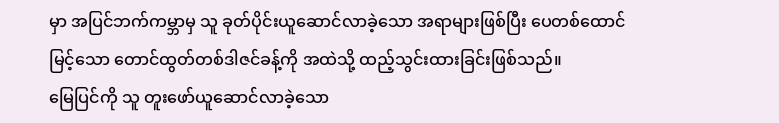မှာ အပြင်ဘက်ကမ္ဘာမှ သူ ခုတ်ပိုင်းယူဆောင်လာခဲ့သော အရာများဖြစ်ပြီး ပေတစ်ထောင်မြင့်သော တောင်ထွတ်တစ်ဒါဇင်ခန့်ကို အထဲသို့ ထည့်သွင်းထားခြင်းဖြစ်သည်။
မြေပြင်ကို သူ တူးဖော်ယူဆောင်လာခဲ့သော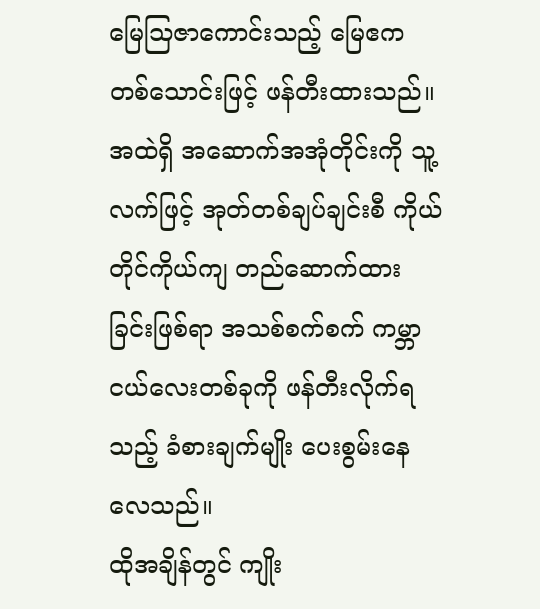မြေသြဇာကောင်းသည့် မြေဧကတစ်သောင်းဖြင့် ဖန်တီးထားသည်။
အထဲရှိ အဆောက်အအုံတိုင်းကို သူ့လက်ဖြင့် အုတ်တစ်ချပ်ချင်းစီ ကိုယ်တိုင်ကိုယ်ကျ တည်ဆောက်ထားခြင်းဖြစ်ရာ အသစ်စက်စက် ကမ္ဘာငယ်လေးတစ်ခုကို ဖန်တီးလိုက်ရသည့် ခံစားချက်မျိုး ပေးစွမ်းနေလေသည်။
ထိုအချိန်တွင် ကျိုး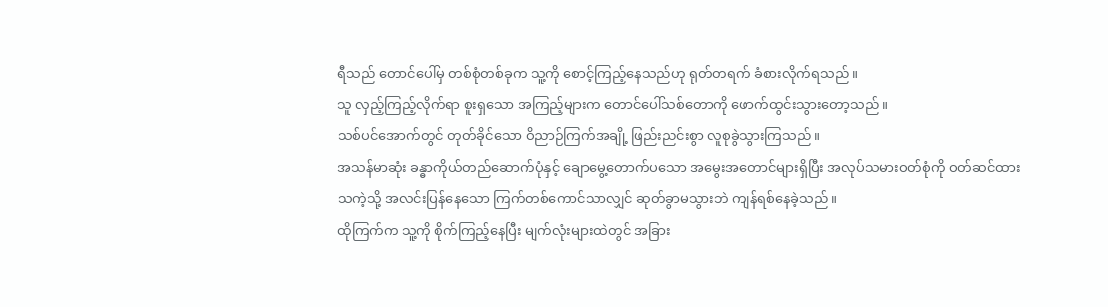ရီသည် တောင်ပေါ်မှ တစ်စုံတစ်ခုက သူ့ကို စောင့်ကြည့်နေသည်ဟု ရုတ်တရက် ခံစားလိုက်ရသည်။
သူ လှည့်ကြည့်လိုက်ရာ စူးရှသော အကြည့်များက တောင်ပေါ်သစ်တောကို ဖောက်ထွင်းသွားတော့သည်။
သစ်ပင်အောက်တွင် တုတ်ခိုင်သော ဝိညာဉ်ကြက်အချို့ ဖြည်းညင်းစွာ လူစုခွဲသွားကြသည်။
အသန်မာဆုံး ခန္ဓာကိုယ်တည်ဆောက်ပုံနှင့် ချောမွေ့တောက်ပသော အမွေးအတောင်များရှိပြီး အလုပ်သမားဝတ်စုံကို ဝတ်ဆင်ထားသကဲ့သို့ အလင်းပြန်နေသော ကြက်တစ်ကောင်သာလျှင် ဆုတ်ခွာမသွားဘဲ ကျန်ရစ်နေခဲ့သည်။
ထိုကြက်က သူ့ကို စိုက်ကြည့်နေပြီး မျက်လုံးများထဲတွင် အခြား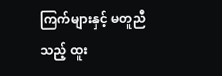ကြက်များနှင့် မတူညီသည့် ထူး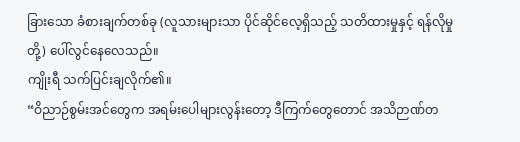ခြားသော ခံစားချက်တစ်ခု (လူသားများသာ ပိုင်ဆိုင်လေ့ရှိသည့် သတိထားမှုနှင့် ရန်လိုမှုတို့) ပေါ်လွင်နေလေသည်။
ကျိုးရီ သက်ပြင်းချလိုက်၏။
“ဝိညာဉ်စွမ်းအင်တွေက အရမ်းပေါများလွန်းတော့ ဒီကြက်တွေတောင် အသိဉာဏ်တ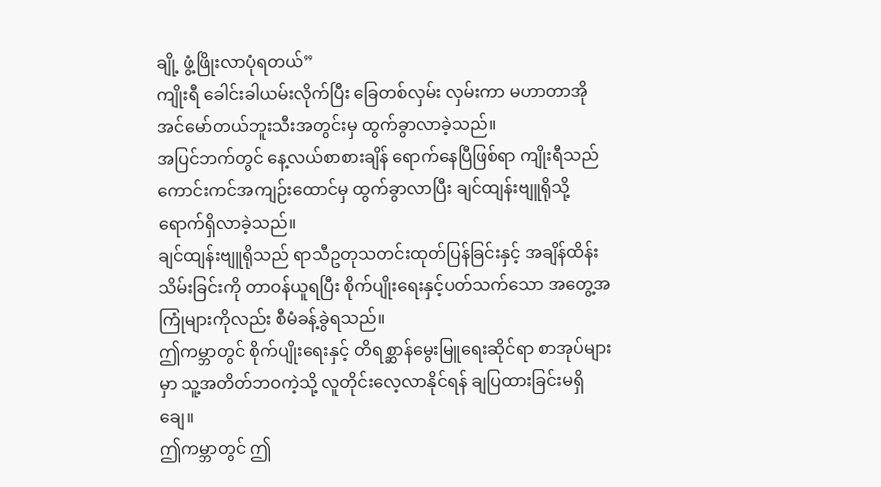ချို့ ဖွံ့ဖြိုးလာပုံရတယ်”
ကျိုးရီ ခေါင်းခါယမ်းလိုက်ပြီး ခြေတစ်လှမ်း လှမ်းကာ မဟာတာအို အင်မော်တယ်ဘူးသီးအတွင်းမှ ထွက်ခွာလာခဲ့သည်။
အပြင်ဘက်တွင် နေ့လယ်စာစားချိန် ရောက်နေပြီဖြစ်ရာ ကျိုးရီသည် ကောင်းကင်အကျဉ်းထောင်မှ ထွက်ခွာလာပြီး ချင်ထျန်းဗျူရိုသို့ ရောက်ရှိလာခဲ့သည်။
ချင်ထျန်းဗျူရိုသည် ရာသီဥတုသတင်းထုတ်ပြန်ခြင်းနှင့် အချိန်ထိန်းသိမ်းခြင်းကို တာဝန်ယူရပြီး စိုက်ပျိုးရေးနှင့်ပတ်သက်သော အတွေ့အကြုံများကိုလည်း စီမံခန့်ခွဲရသည်။
ဤကမ္ဘာတွင် စိုက်ပျိုးရေးနှင့် တိရစ္ဆာန်မွေးမြူရေးဆိုင်ရာ စာအုပ်များမှာ သူ့အတိတ်ဘဝကဲ့သို့ လူတိုင်းလေ့လာနိုင်ရန် ချပြထားခြင်းမရှိချေ။
ဤကမ္ဘာတွင် ဤ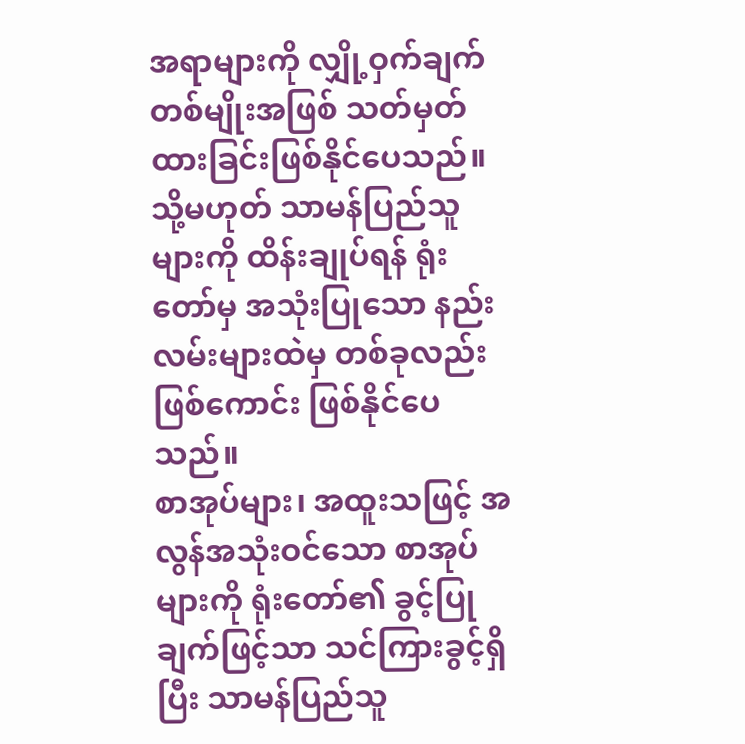အရာများကို လျှို့ဝှက်ချက်တစ်မျိုးအဖြစ် သတ်မှတ်ထားခြင်းဖြစ်နိုင်ပေသည်။ သို့မဟုတ် သာမန်ပြည်သူများကို ထိန်းချုပ်ရန် ရုံးတော်မှ အသုံးပြုသော နည်းလမ်းများထဲမှ တစ်ခုလည်း ဖြစ်ကောင်း ဖြစ်နိုင်ပေသည်။
စာအုပ်များ၊ အထူးသဖြင့် အလွန်အသုံးဝင်သော စာအုပ်များကို ရုံးတော်၏ ခွင့်ပြုချက်ဖြင့်သာ သင်ကြားခွင့်ရှိပြီး သာမန်ပြည်သူ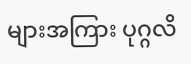များအကြား ပုဂ္ဂလိ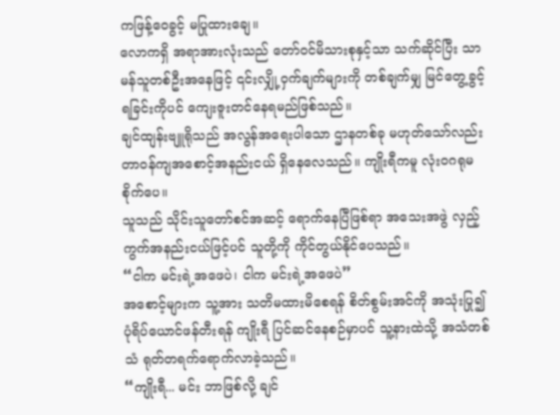ကဖြန့်ဝေခွင့် မပြုထားချေ။
လောကရှိ အရာအားလုံးသည် တော်ဝင်မိသားစုနှင့်သာ သက်ဆိုင်ပြီး သာမန်သူတစ်ဦးအနေဖြင့် ၎င်းလျှို့ဝှက်ချက်များကို တစ်ချက်မျှ မြင်တွေ့ခွင့်ရခြင်းကိုပင် ကျေးဇူးတင်နေရမည်ဖြစ်သည်။
ချင်ထျန်းဗျူရိုသည် အလွန်အရေးပါသော ဌာနတစ်ခု မဟုတ်သော်လည်း တာဝန်ကျအစောင့်အနည်းငယ် ရှိနေလေသည်။ ကျိုးရီကမူ လုံးဝဂရုမစိုက်ပေ။
သူသည် သိုင်းသူတော်စင်အဆင့် ရောက်နေပြီဖြစ်ရာ အသေးအဖွဲ လှည့်ကွက်အနည်းငယ်ဖြင့်ပင် သူတို့ကို ကိုင်တွယ်နိုင်ပေသည်။
“ငါက မင်းရဲ့အဖေပဲ၊ ငါက မင်းရဲ့အဖေပဲ”
အစောင့်များက သူ့အား သတိမထားမိစေရန် စိတ်စွမ်းအင်ကို အသုံးပြု၍ ပုံရိပ်ယောင်ဖန်တီးရန် ကျိုးရီ ပြင်ဆင်နေစဉ်မှာပင် သူ့နားထဲသို့ အသံတစ်သံ ရုတ်တရက်ရောက်လာခဲ့သည်။
“ကျိုးရီ... မင်း ဘာဖြစ်လို့ ချင်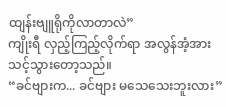ထျန်းဗျူရိုကိုလာတာလဲ”
ကျိုးရီ လှည့်ကြည့်လိုက်ရာ အလွန်အံ့အားသင့်သွားတော့သည်။
“ခင်ဗျားက... ခင်ဗျား မသေသေးဘူးလား”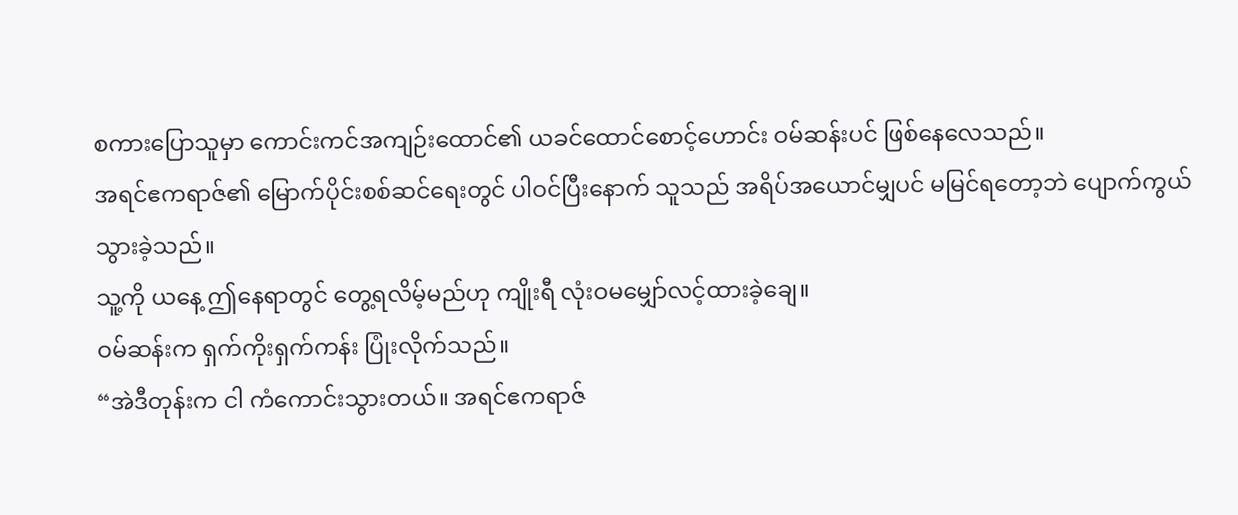စကားပြောသူမှာ ကောင်းကင်အကျဉ်းထောင်၏ ယခင်ထောင်စောင့်ဟောင်း ဝမ်ဆန်းပင် ဖြစ်နေလေသည်။
အရင်ဧကရာဇ်၏ မြောက်ပိုင်းစစ်ဆင်ရေးတွင် ပါဝင်ပြီးနောက် သူသည် အရိပ်အယောင်မျှပင် မမြင်ရတော့ဘဲ ပျောက်ကွယ်သွားခဲ့သည်။
သူ့ကို ယနေ့ ဤနေရာတွင် တွေ့ရလိမ့်မည်ဟု ကျိုးရီ လုံးဝမမျှော်လင့်ထားခဲ့ချေ။
ဝမ်ဆန်းက ရှက်ကိုးရှက်ကန်း ပြုံးလိုက်သည်။
“အဲဒီတုန်းက ငါ ကံကောင်းသွားတယ်။ အရင်ဧကရာဇ်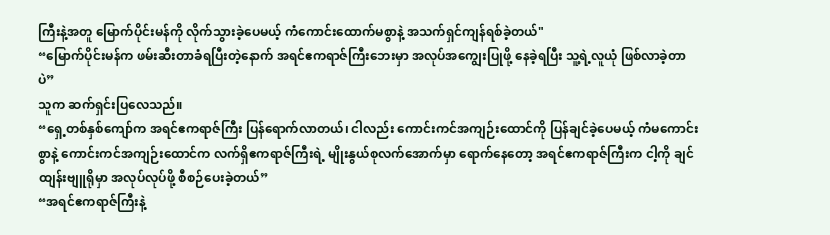ကြီးနဲ့အတူ မြောက်ပိုင်းမန်ကို လိုက်သွားခဲ့ပေမယ့် ကံကောင်းထောက်မစွာနဲ့ အသက်ရှင်ကျန်ရစ်ခဲ့တယ်"
“မြောက်ပိုင်းမန်က ဖမ်းဆီးတာခံရပြီးတဲ့နောက် အရင်ဧကရာဇ်ကြီးဘေးမှာ အလုပ်အကျွေးပြုဖို့ နေခဲ့ရပြီး သူ့ရဲ့လူယုံ ဖြစ်လာခဲ့တာပဲ”
သူက ဆက်ရှင်းပြလေသည်။
“ရှေ့တစ်နှစ်ကျော်က အရင်ဧကရာဇ်ကြီး ပြန်ရောက်လာတယ်၊ ငါလည်း ကောင်းကင်အကျဉ်းထောင်ကို ပြန်ချင်ခဲ့ပေမယ့် ကံမကောင်းစွာနဲ့ ကောင်းကင်အကျဉ်းထောင်က လက်ရှိဧကရာဇ်ကြီးရဲ့ မျိုးနွယ်စုလက်အောက်မှာ ရောက်နေတော့ အရင်ဧကရာဇ်ကြီးက ငါ့ကို ချင်ထျန်းဗျူရိုမှာ အလုပ်လုပ်ဖို့ စီစဉ်ပေးခဲ့တယ်”
“အရင်ဧကရာဇ်ကြီးနဲ့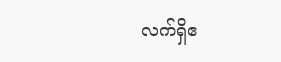လက်ရှိဧ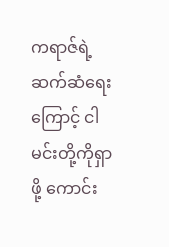ကရာဇ်ရဲ့ ဆက်ဆံရေးကြောင့် ငါ မင်းတို့ကိုရှာဖို့ ကောင်း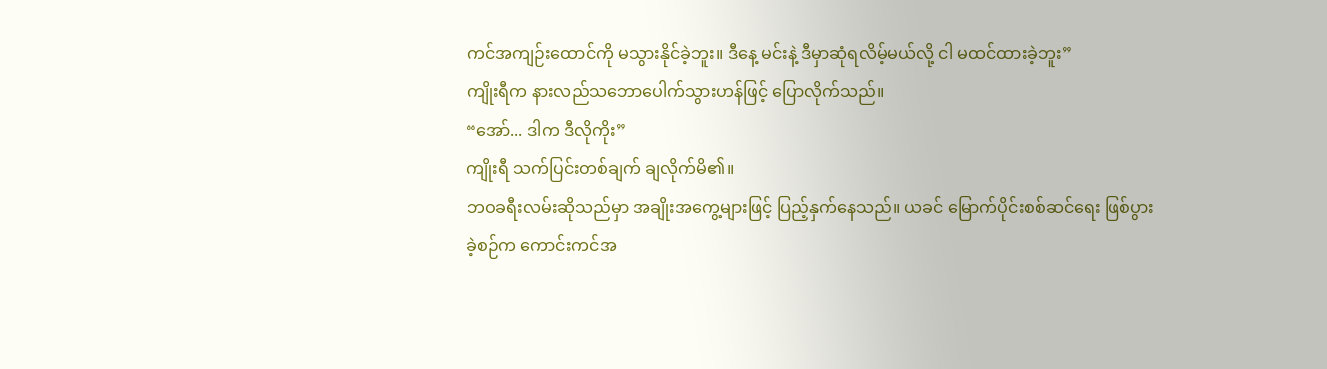ကင်အကျဉ်းထောင်ကို မသွားနိုင်ခဲ့ဘူး။ ဒီနေ့ မင်းနဲ့ ဒီမှာဆုံရလိမ့်မယ်လို့ ငါ မထင်ထားခဲ့ဘူး”
ကျိုးရီက နားလည်သဘောပေါက်သွားဟန်ဖြင့် ပြောလိုက်သည်။
“အော်... ဒါက ဒီလိုကိုး”
ကျိုးရီ သက်ပြင်းတစ်ချက် ချလိုက်မိ၏။
ဘဝခရီးလမ်းဆိုသည်မှာ အချိုးအကွေ့များဖြင့် ပြည့်နှက်နေသည်။ ယခင် မြောက်ပိုင်းစစ်ဆင်ရေး ဖြစ်ပွားခဲ့စဉ်က ကောင်းကင်အ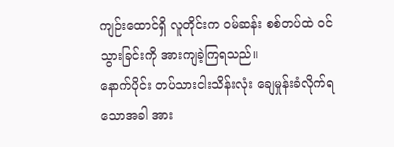ကျဉ်းထောင်ရှိ လူတိုင်းက ဝမ်ဆန်း စစ်တပ်ထဲ ဝင်သွားခြင်းကို အားကျခဲ့ကြရသည်။
နောက်ပိုင်း တပ်သားငါးသိန်းလုံး ချေမှုန်းခံလိုက်ရသောအခါ အား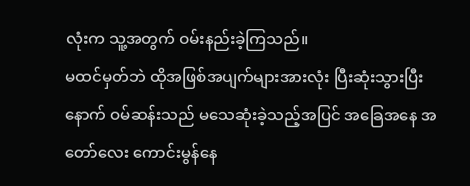လုံးက သူ့အတွက် ဝမ်းနည်းခဲ့ကြသည်။
မထင်မှတ်ဘဲ ထိုအဖြစ်အပျက်များအားလုံး ပြီးဆုံးသွားပြီးနောက် ဝမ်ဆန်းသည် မသေဆုံးခဲ့သည့်အပြင် အခြေအနေ အတော်လေး ကောင်းမွန်နေ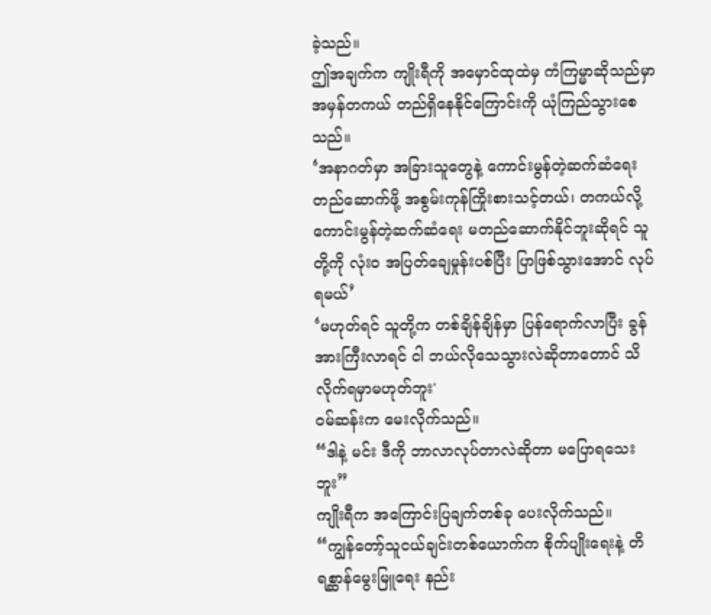ခဲ့သည်။
ဤအချက်က ကျိုးရီကို အမှောင်ထုထဲမှ ကံကြမ္မာဆိုသည်မှာ အမှန်တကယ် တည်ရှိနေနိုင်ကြောင်းကို ယုံကြည်သွားစေသည်။
‘အနာဂတ်မှာ အခြားသူတွေနဲ့ ကောင်းမွန်တဲ့ဆက်ဆံရေး တည်ဆောက်ဖို့ အစွမ်းကုန်ကြိုးစားသင့်တယ်၊ တကယ်လို့ ကောင်းမွန်တဲ့ဆက်ဆံရေး မတည်ဆောက်နိုင်ဘူးဆိုရင် သူတို့ကို လုံးဝ အပြတ်ချေမှုန်းပစ်ပြီး ပြာဖြစ်သွားအောင် လုပ်ရမယ်’
‘မဟုတ်ရင် သူတို့က တစ်ချိန်ချိန်မှာ ပြန်ရောက်လာပြီး ခွန်အားကြီးလာရင် ငါ ဘယ်လိုသေသွားလဲဆိုတာတောင် သိလိုက်ရမှာမဟုတ်ဘူး'
ဝမ်ဆန်းက မေးလိုက်သည်။
“ဒါနဲ့ မင်း ဒီကို ဘာလာလုပ်တာလဲဆိုတာ မပြောရသေးဘူး”
ကျိုးရီက အကြောင်းပြချက်တစ်ခု ပေးလိုက်သည်။
“ကျွန်တော့်သူငယ်ချင်းတစ်ယောက်က စိုက်ပျိုးရေးနဲ့ တိရစ္ဆာန်မွေးမြူရေး နည်း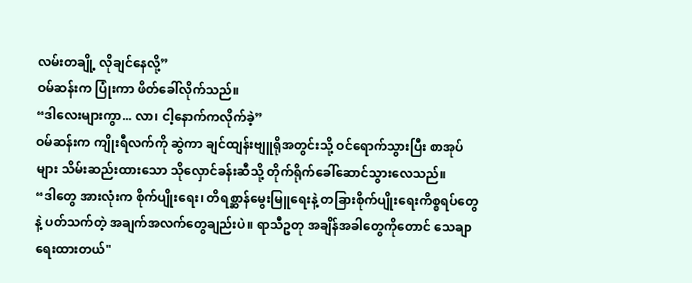လမ်းတချို့ လိုချင်နေလို့”
ဝမ်ဆန်းက ပြုံးကာ ဖိတ်ခေါ်လိုက်သည်။
“ဒါလေးများကွာ... လာ၊ ငါ့နောက်ကလိုက်ခဲ့”
ဝမ်ဆန်းက ကျိုးရီလက်ကို ဆွဲကာ ချင်ထျန်းဗျူရိုအတွင်းသို့ ဝင်ရောက်သွားပြီး စာအုပ်များ သိမ်းဆည်းထားသော သိုလှောင်ခန်းဆီသို့ တိုက်ရိုက်ခေါ်ဆောင်သွားလေသည်။
“ဒါတွေ အားလုံးက စိုက်ပျိုးရေး၊ တိရစ္ဆာန်မွေးမြူရေးနဲ့ တခြားစိုက်ပျိုးရေးကိစ္စရပ်တွေနဲ့ ပတ်သက်တဲ့ အချက်အလက်တွေချည်းပဲ။ ရာသီဥတု အချိန်အခါတွေကိုတောင် သေချာရေးထားတယ်"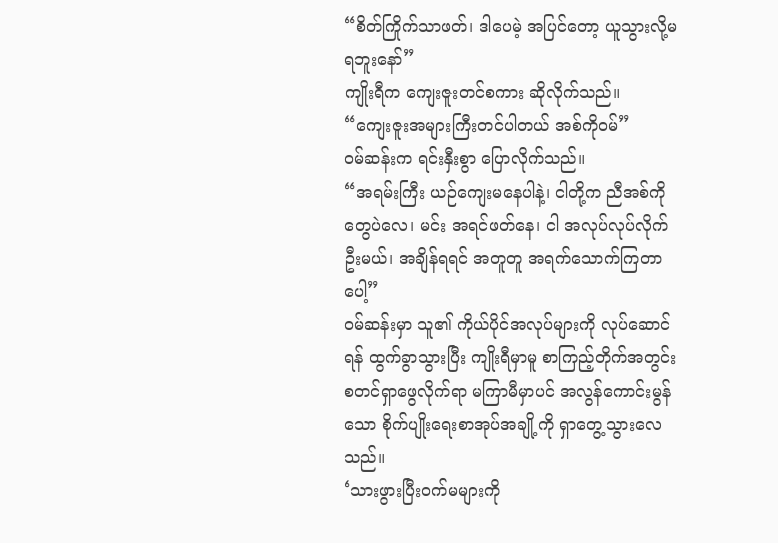“စိတ်ကြိုက်သာဖတ်၊ ဒါပေမဲ့ အပြင်တော့ ယူသွားလို့မရဘူးနော်”
ကျိုးရီက ကျေးဇူးတင်စကား ဆိုလိုက်သည်။
“ကျေးဇူးအများကြီးတင်ပါတယ် အစ်ကို၀မ်”
ဝမ်ဆန်းက ရင်းနှီးစွာ ပြောလိုက်သည်။
“အရမ်းကြီး ယဉ်ကျေးမနေပါနဲ့၊ ငါတို့က ညီအစ်ကိုတွေပဲလေ၊ မင်း အရင်ဖတ်နေ၊ ငါ အလုပ်လုပ်လိုက်ဦးမယ်၊ အချိန်ရရင် အတူတူ အရက်သောက်ကြတာပေါ့”
ဝမ်ဆန်းမှာ သူ၏ ကိုယ်ပိုင်အလုပ်များကို လုပ်ဆောင်ရန် ထွက်ခွာသွားပြီး ကျိုးရီမှာမူ စာကြည့်တိုက်အတွင်း စတင်ရှာဖွေလိုက်ရာ မကြာမီမှာပင် အလွန်ကောင်းမွန်သော စိုက်ပျိုးရေးစာအုပ်အချို့ကို ရှာတွေ့သွားလေသည်။
‘သားဖွားပြီးဝက်မများကို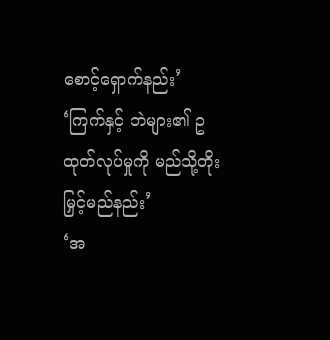စောင့်ရှောက်နည်း’
‘ကြက်နှင့် ဘဲများ၏ ဥထုတ်လုပ်မှုကို မည်သို့တိုးမြှင့်မည်နည်း’
‘အ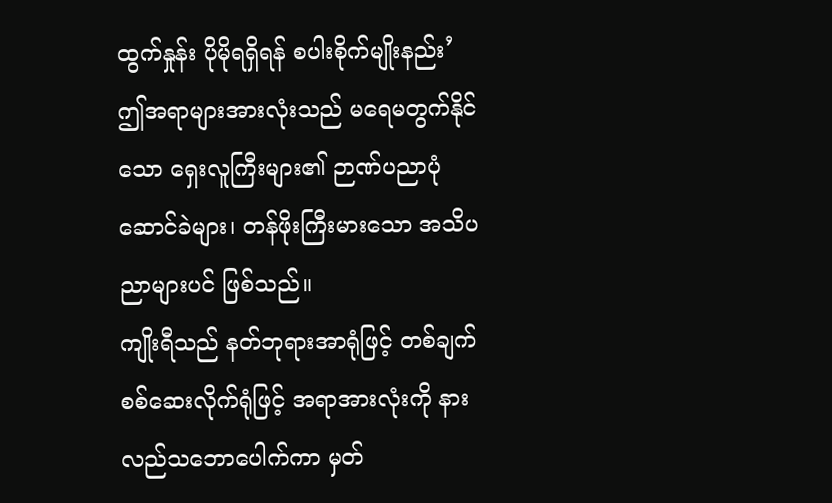ထွက်နှုန်း ပိုမိုရရှိရန် စပါးစိုက်မျိုးနည်း’
ဤအရာများအားလုံးသည် မရေမတွက်နိုင်သော ရှေးလူကြီးများ၏ ဉာဏ်ပညာပုံဆောင်ခဲများ၊ တန်ဖိုးကြီးမားသော အသိပညာများပင် ဖြစ်သည်။
ကျိုးရီသည် နတ်ဘုရားအာရုံဖြင့် တစ်ချက် စစ်ဆေးလိုက်ရုံဖြင့် အရာအားလုံးကို နားလည်သဘောပေါက်ကာ မှတ်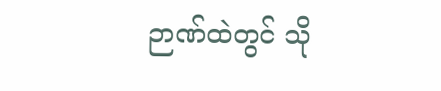ဉာဏ်ထဲတွင် သို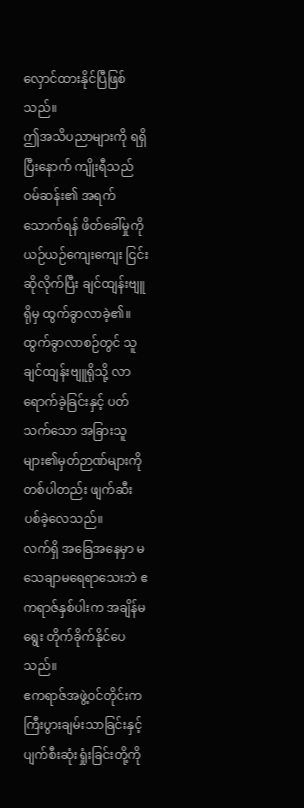လှောင်ထားနိုင်ပြီဖြစ်သည်။
ဤအသိပညာများကို ရရှိပြီးနောက် ကျိုးရီသည် ဝမ်ဆန်း၏ အရက်သောက်ရန် ဖိတ်ခေါ်မှုကို ယဉ်ယဉ်ကျေးကျေး ငြင်းဆိုလိုက်ပြီး ချင်ထျန်းဗျူရိုမှ ထွက်ခွာလာခဲ့၏။
ထွက်ခွာလာစဉ်တွင် သူ ချင်ထျန်းဗျူရိုသို့ လာရောက်ခဲ့ခြင်းနှင့် ပတ်သက်သော အခြားသူများ၏မှတ်ဉာဏ်များကို တစ်ပါတည်း ဖျက်ဆီးပစ်ခဲ့လေသည်။
လက်ရှိ အခြေအနေမှာ မသေချာမရေရာသေးဘဲ ဧကရာဇ်နှစ်ပါးက အချိန်မရွေး တိုက်ခိုက်နိုင်ပေသည်။
ဧကရာဇ်အဖွဲ့၀င်တိုင်းက ကြီးပွားချမ်းသာခြင်းနှင့် ပျက်စီးဆုံးရှုံးခြင်းတို့ကို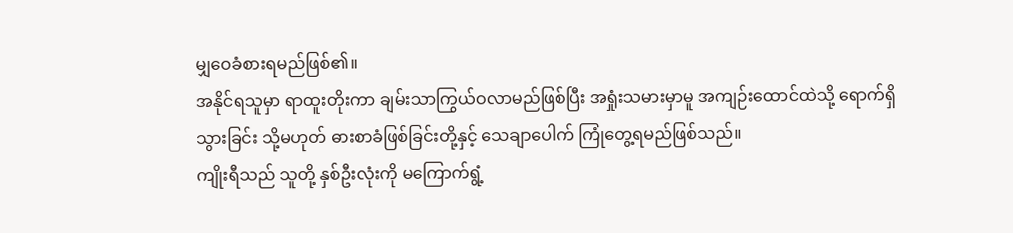မျှဝေခံစားရမည်ဖြစ်၏။
အနိုင်ရသူမှာ ရာထူးတိုးကာ ချမ်းသာကြွယ်ဝလာမည်ဖြစ်ပြီး အရှုံးသမားမှာမူ အကျဉ်းထောင်ထဲသို့ ရောက်ရှိသွားခြင်း သို့မဟုတ် ဓားစာခံဖြစ်ခြင်းတို့နှင့် သေချာပေါက် ကြုံတွေ့ရမည်ဖြစ်သည်။
ကျိုးရီသည် သူတို့ နှစ်ဦးလုံးကို မကြောက်ရွံ့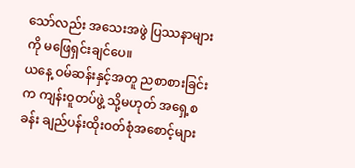သော်လည်း အသေးအဖွဲ ပြဿနာများကို မဖြေရှင်းချင်ပေ။
ယနေ့ ဝမ်ဆန်းနှင့်အတူ ညစာစားခြင်းက ကျန်းဝူတပ်ဖွဲ့ သို့မဟုတ် အရှေ့စခန်း ချည်ပန်းထိုးဝတ်စုံအစောင့်များ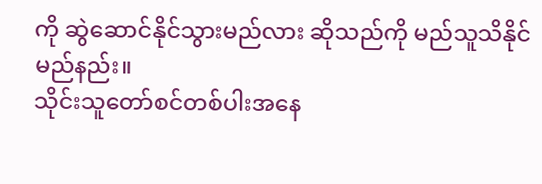ကို ဆွဲဆောင်နိုင်သွားမည်လား ဆိုသည်ကို မည်သူသိနိုင်မည်နည်း။
သိုင်းသူတော်စင်တစ်ပါးအနေ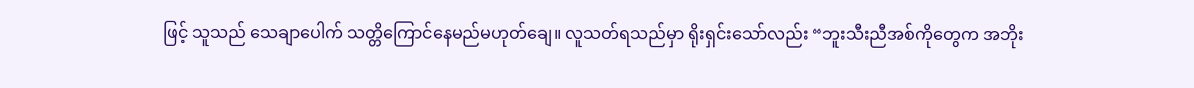ဖြင့် သူသည် သေချာပေါက် သတ္တိကြောင်နေမည်မဟုတ်ချေ။ လူသတ်ရသည်မှာ ရိုးရှင်းသော်လည်း “ဘူးသီးညီအစ်ကိုတွေက အဘိုး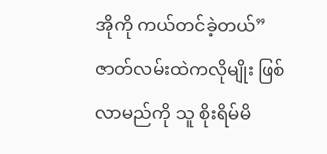အိုကို ကယ်တင်ခဲ့တယ်” ဇာတ်လမ်းထဲကလိုမျိုး ဖြစ်လာမည်ကို သူ စိုးရိမ်မိ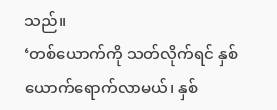သည်။
‘တစ်ယောက်ကို သတ်လိုက်ရင် နှစ်ယောက်ရောက်လာမယ်၊ နှစ်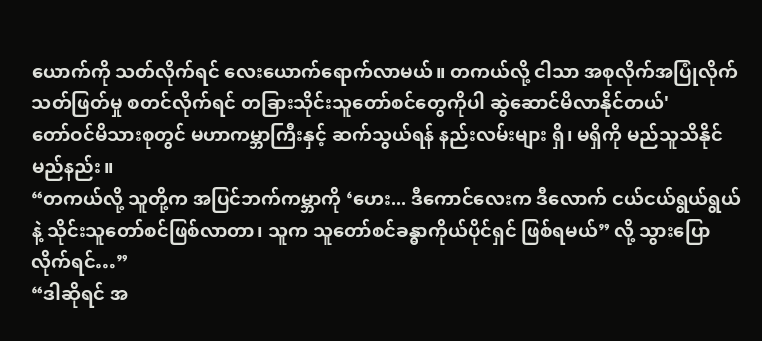ယောက်ကို သတ်လိုက်ရင် လေးယောက်ရောက်လာမယ်။ တကယ်လို့ ငါသာ အစုလိုက်အပြုံလိုက် သတ်ဖြတ်မှု စတင်လိုက်ရင် တခြားသိုင်းသူတော်စင်တွေကိုပါ ဆွဲဆောင်မိလာနိုင်တယ်'
တော်ဝင်မိသားစုတွင် မဟာကမ္ဘာကြီးနှင့် ဆက်သွယ်ရန် နည်းလမ်းများ ရှိ၊ မရှိကို မည်သူသိနိုင်မည်နည်း။
“တကယ်လို့ သူတို့က အပြင်ဘက်ကမ္ဘာကို ‘ဟေး... ဒီကောင်လေးက ဒီလောက် ငယ်ငယ်ရွယ်ရွယ်နဲ့ သိုင်းသူတော်စင်ဖြစ်လာတာ၊ သူက သူတော်စင်ခန္ဓာကိုယ်ပိုင်ရှင် ဖြစ်ရမယ်” လို့ သွားပြောလိုက်ရင်…”
“ဒါဆိုရင် အ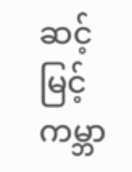ဆင့်မြင့်ကမ္ဘာ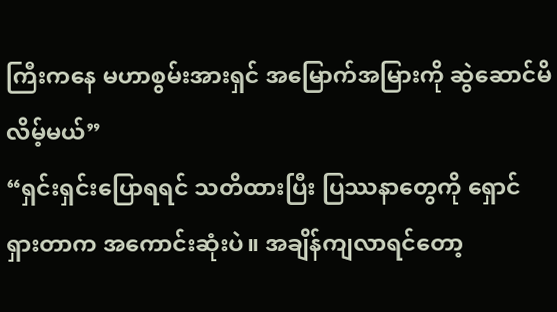ကြီးကနေ မဟာစွမ်းအားရှင် အမြောက်အမြားကို ဆွဲဆောင်မိလိမ့်မယ်”
“ရှင်းရှင်းပြောရရင် သတိထားပြီး ပြဿနာတွေကို ရှောင်ရှားတာက အကောင်းဆုံးပဲ။ အချိန်ကျလာရင်တော့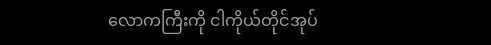လောကကြီးကို ငါကိုယ်တိုင်အုပ်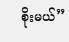စိုးမယ်”